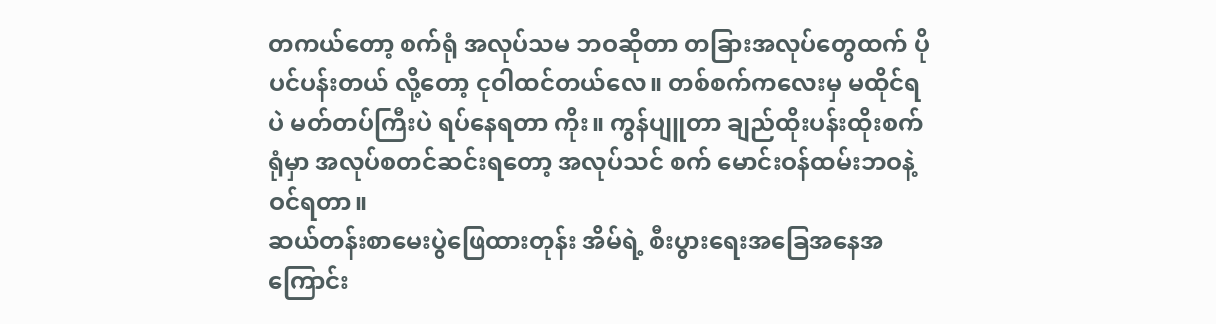တကယ်တော့ စက်ရုံ အလုပ်သမ ဘဝဆိုတာ တခြားအလုပ်တွေထက် ပိုပင်ပန်းတယ် လို့တော့ ငုဝါထင်တယ်လေ။ တစ်စက်ကလေးမှ မထိုင်ရပဲ မတ်တပ်ကြီးပဲ ရပ်နေရတာ ကိုး။ ကွန်ပျူတာ ချည်ထိုးပန်းထိုးစက်ရုံမှာ အလုပ်စတင်ဆင်းရတော့ အလုပ်သင် စက် မောင်းဝန်ထမ်းဘဝနဲ့ ဝင်ရတာ။
ဆယ်တန်းစာမေးပွဲဖြေထားတုန်း အိမ်ရဲ့ စီးပွားရေးအခြေအနေအကြောင်း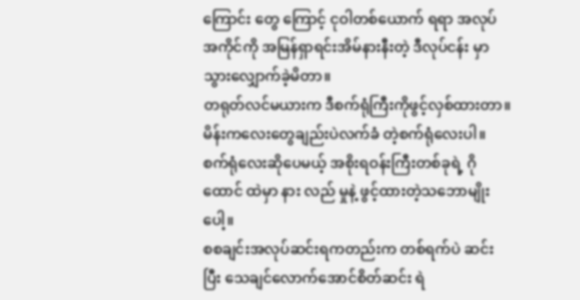ကြောင်း တွေ ကြောင့် ငုဝါတစ်ယောက် ရရာ အလုပ်အကိုင်ကို အမြန်ရှာရင်းအိမ်နားနီးတဲ့ ဒီလုပ်ငန်း မှာ သွားလျှောက်ခဲ့မိတာ။
တရုတ်လင်မယားက ဒီစက်ရုံကြီးကိုဖွင့်လှစ်ထားတာ။ မိန်းကလေးတွေချည်းပဲလက်ခံ တဲ့စက်ရုံလေးပါ။ စက်ရုံလေးဆိုပေမယ့် အစိုးရဝန်းကြီးတစ်ခုရဲ့ ဂိုထောင် ထဲမှာ နား လည် မှုနဲ့ ဖွင့်ထားတဲ့သဘောမျိုးပေါ့။
စစချင်းအလုပ်ဆင်းရကတည်းက တစ်ရက်ပဲ ဆင်းပြီး သေချင်လောက်အောင်စိတ်ဆင်း ရဲ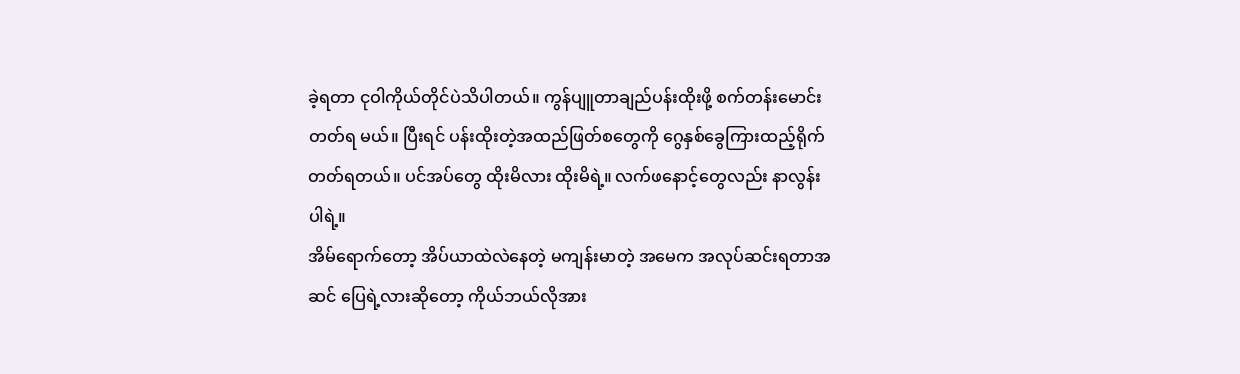ခဲ့ရတာ ငုဝါကိုယ်တိုင်ပဲသိပါတယ်။ ကွန်ပျူတာချည်ပန်းထိုးဖို့ စက်တန်းမောင်းတတ်ရ မယ်။ ပြီးရင် ပန်းထိုးတဲ့အထည်ဖြတ်စတွေကို ဂွေနှစ်ခွေကြားထည့်ရိုက်တတ်ရတယ်။ ပင်အပ်တွေ ထိုးမိလား ထိုးမိရဲ့။ လက်ဖနောင့်တွေလည်း နာလွန်းပါရဲ့။
အိမ်ရောက်တော့ အိပ်ယာထဲလဲနေတဲ့ မကျန်းမာတဲ့ အမေက အလုပ်ဆင်းရတာအဆင် ပြေရဲ့လားဆိုတော့ ကိုယ်ဘယ်လိုအား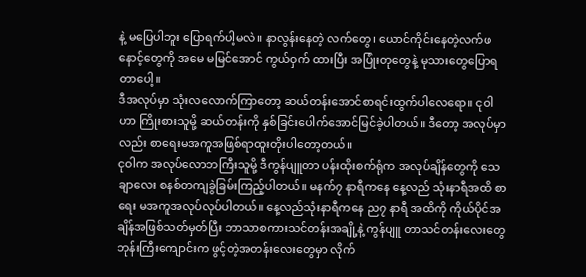နဲ့ မပြေပါဘူး ပြောရက်ပါ့မလဲ။ နာလွန်းနေတဲ့ လက်တွေ၊ ယောင်ကိုင်းနေတဲ့လက်ဖနောင့်တွေကို အမေ မမြင်အောင် ကွယ်ဝှက် ထားပြီး အပြုံးတုတွေနဲ့ မုသားတွေပြောရတာပေါ့။
ဒီအလုပ်မှာ သုံးလလောက်ကြာတော့ ဆယ်တန်းအောင်စာရင်းထွက်ပါလေရော။ ငုဝါ ဟာ ကြိုးစားသူမို့ ဆယ်တန်းကို နှစ်ခြင်းပေါက်အောင်မြင်ခဲ့ပါတယ်။ ဒီတော့ အလုပ်မှာ လည်း စာရေးမအကူအဖြစ်ရာထူးတိုးပါတော့တယ်။
ငုဝါက အလုပ်လောဘကြီးသူမို့ ဒီကွန်ပျူတာ ပန်းထိုးစက်ရုံက အလုပ်ချိန်တွေကို သေချာလေး စနစ်တကျခွဲခြမ်းကြည့်ပါတယ်။ မနက်၇ နာရီကနေ နေ့လည် သုံးနာရီအထိ စာရေး မအကူအလုပ်လုပ်ပါတယ်။ နေ့လည်သုံးနာရီကနေ ည၇ နာရီ အထိကို ကိုယ်ပိုင်အချိန်အဖြစ်သတ်မှတ်ပြီး ဘာသာစကားသင်တန်းအချို့နဲ့ ကွန်ပျူ တာသင်တန်းလေးတွေ ဘုန်းကြီးကျောင်းက ဖွင့်တဲ့အတန်းလေးတွေမှာ လိုက်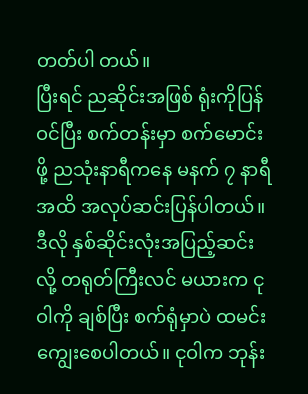တတ်ပါ တယ်။
ပြီးရင် ညဆိုင်းအဖြစ် ရုံးကိုပြန်ဝင်ပြီး စက်တန်းမှာ စက်မောင်းဖို့ ညသုံးနာရီကနေ မနက် ၇ နာရီအထိ အလုပ်ဆင်းပြန်ပါတယ်။ ဒီလို နှစ်ဆိုင်းလုံးအပြည့်ဆင်းလို့ တရုတ်ကြီးလင် မယားက ငုဝါကို ချစ်ပြီး စက်ရုံမှာပဲ ထမင်းကျွေးစေပါတယ်။ ငုဝါက ဘုန်း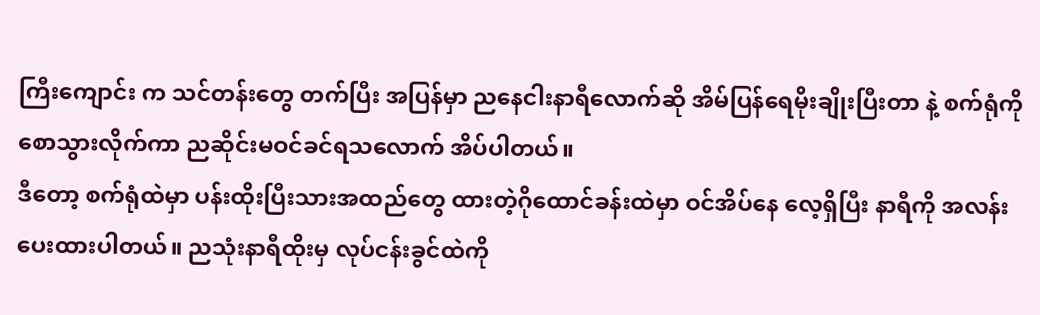ကြီးကျောင်း က သင်တန်းတွေ တက်ပြီး အပြန်မှာ ညနေငါးနာရီလောက်ဆို အိမ်ပြန်ရေမိုးချိုးပြီးတာ နဲ့ စက်ရုံကိုစောသွားလိုက်ကာ ညဆိုင်းမဝင်ခင်ရသလောက် အိပ်ပါတယ်။
ဒီတော့ စက်ရုံထဲမှာ ပန်းထိုးပြီးသားအထည်တွေ ထားတဲ့ဂိုထောင်ခန်းထဲမှာ ဝင်အိပ်နေ လေ့ရှိပြီး နာရီကို အလန်းပေးထားပါတယ်။ ညသုံးနာရီထိုးမှ လုပ်ငန်းခွင်ထဲကို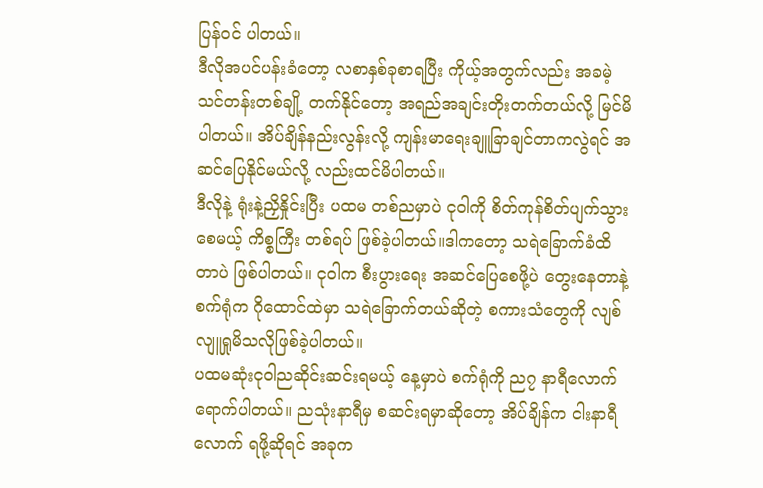ပြန်ဝင် ပါတယ်။
ဒီလိုအပင်ပန်းခံတော့ လစာနှစ်ခုစာရပြီး ကိုယ့်အတွက်လည်း အခမဲ့ သင်တန်းတစ်ချို့ တက်နိုင်တော့ အရည်အချင်းတိုးတက်တယ်လို့ မြင်မိပါတယ်။ အိပ်ချိန်နည်းလွန်းလို့ ကျန်းမာရေးချူခြာချင်တာကလွဲရင် အဆင်ပြေနိုင်မယ်လို့ လည်းထင်မိပါတယ်။
ဒီလိုနဲ့ ရုံးနဲ့ညှိနှိုင်းပြီး ပထမ တစ်ညမှာပဲ ငုဝါကို စိတ်ကုန်စိတ်ပျက်သွားစေမယ့် ကိစ္စကြီး တစ်ရပ် ဖြစ်ခဲ့ပါတယ်။ဒါကတော့ သရဲခြောက်ခံထိတာပဲ ဖြစ်ပါတယ်။ ငုဝါက စီးပွားရေး အဆင်ပြေစေဖို့ပဲ တွေးနေတာနဲ့ စက်ရုံက ဂိုထောင်ထဲမှာ သရဲခြောက်တယ်ဆိုတဲ့ စကားသံတွေကို လျစ်လျူရှုမိသလိုဖြစ်ခဲ့ပါတယ်။
ပထမဆုံးငုဝါညဆိုင်းဆင်းရမယ့် နေ့မှာပဲ စက်ရုံကို ည၇ နာရီလောက်ရောက်ပါတယ်။ ညသုံးနာရီမှ စဆင်းရမှာဆိုတော့ အိပ်ချိန်က ငါးနာရီလောက် ရဖို့ဆိုရင် အခုက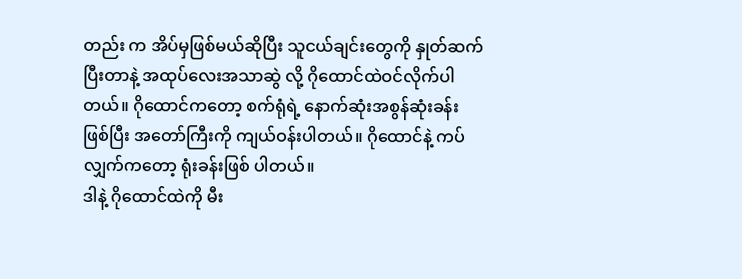တည်း က အိပ်မှဖြစ်မယ်ဆိုပြီး သူငယ်ချင်းတွေကို နှုတ်ဆက်ပြီးတာနဲ့ အထုပ်လေးအသာဆွဲ လို့ ဂိုထောင်ထဲဝင်လိုက်ပါတယ်။ ဂိုထောင်ကတော့ စက်ရုံရဲ့ နောက်ဆုံးအစွန်ဆုံးခန်း ဖြစ်ပြီး အတော်ကြီးကို ကျယ်ဝန်းပါတယ်။ ဂိုထောင်နဲ့ ကပ်လျှက်ကတော့ ရုံးခန်းဖြစ် ပါတယ်။
ဒါနဲ့ ဂိုထောင်ထဲကို မီး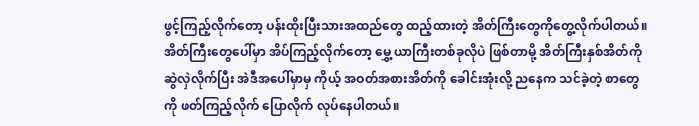ဖွင့်ကြည့်လိုက်တော့ ပန်းထိုးပြီးသားအထည်တွေ ထည့်ထားတဲ့ အိတ်ကြီးတွေကိုတွေ့လိုက်ပါတယ်။ အိတ်ကြီးတွေပေါ်မှာ အိပ်ကြည့်လိုက်တော့ မွှေ့ ယာကြီးတစ်ခုလိုပဲ ဖြစ်တာမို့ အိတ်ကြီးနှစ်အိတ်ကိုဆွဲလှဲလိုက်ပြီး အဲဒီအပေါ်မှာမှ ကိုယ့် အဝတ်အစားအိတ်ကို ခေါင်းအုံးလို့ ညနေက သင်ခဲ့တဲ့ စာတွေကို ဖတ်ကြည့်လိုက် ပြောလိုက် လုပ်နေပါတယ်။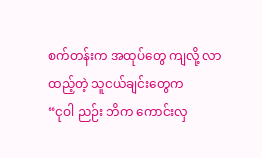စက်တန်းက အထုပ်တွေ ကျလို့ လာထည့်တဲ့ သူငယ်ချင်းတွေက
“ငုဝါ ညဉ်း ဘိက ကောင်းလှ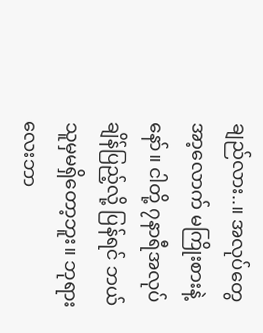ချည်လား..။ အလုပ်တွေ အာ့လောက် မကြိုးစားနဲ့နော်။ ငါတို့ ၇နာရီအလုပ်ချိန်ပြည့်လို့ ပြန်ရင် ဘယ်သူမှမရှိတော့ဘူး။ ဘုရားလေးဘာ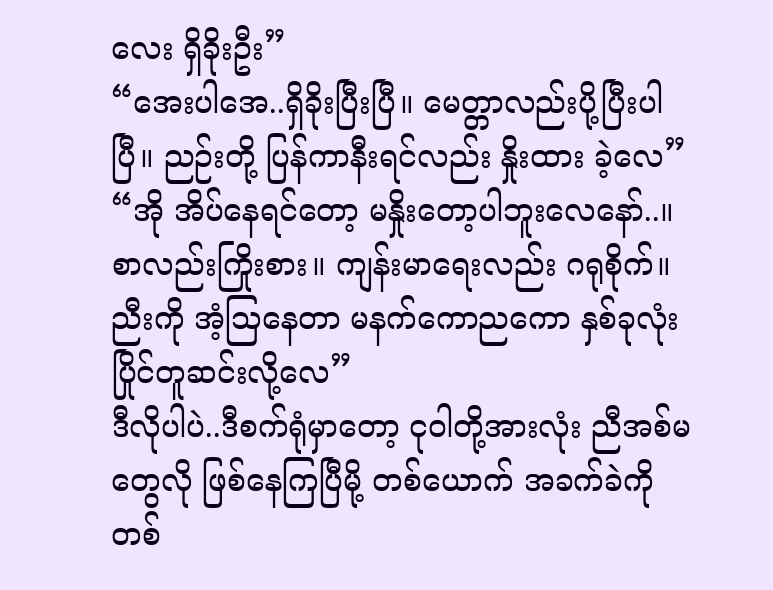လေး ရှိခိုးဦး”
“အေးပါအေ..ရှိခိုးပြီးပြီ။ မေတ္တာလည်းပို့ပြီးပါပြီ။ ညဉ်းတို့ ပြန်ကာနီးရင်လည်း နှိုးထား ခဲ့လေ”
“အို အိပ်နေရင်တော့ မနှိုးတော့ပါဘူးလေနော်..။ စာလည်းကြိုးစား။ ကျန်းမာရေးလည်း ဂရုစိုက်။ ညီးကို အံ့သြနေတာ မနက်ကောညကော နှစ်ခုလုံးပြိုင်တူဆင်းလို့လေ”
ဒီလိုပါပဲ..ဒီစက်ရုံမှာတော့ ငုဝါတို့အားလုံး ညီအစ်မတွေလို ဖြစ်နေကြပြီမို့ တစ်ယောက် အခက်ခဲကို တစ်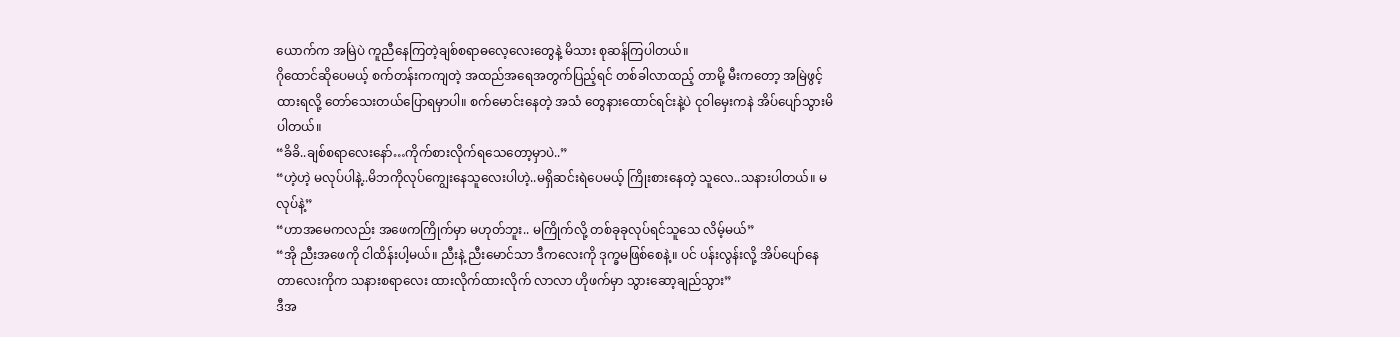ယောက်က အမြဲပဲ ကူညီနေကြတဲ့ချစ်စရာဓလေ့လေးတွေနဲ့ မိသား စုဆန်ကြပါတယ်။
ဂိုထောင်ဆိုပေမယ့် စက်တန်းကကျတဲ့ အထည်အရေအတွက်ပြည့်ရင် တစ်ခါလာထည့် တာမို့ မီးကတော့ အမြဲဖွင့်ထားရလို့ တော်သေးတယ်ပြောရမှာပါ။ စက်မောင်းနေတဲ့ အသံ တွေနားထောင်ရင်းနဲ့ပဲ ငုဝါမှေးကနဲ အိပ်ပျော်သွားမိပါတယ်။
“ခိခိ..ချစ်စရာလေးနော်…ကိုက်စားလိုက်ရသေတော့မှာပဲ..”
“ဟဲ့ဟဲ့ မလုပ်ပါနဲ့..မိဘကိုလုပ်ကျွေးနေသူလေးပါဟဲ့..မရှိဆင်းရဲပေမယ့် ကြိုးစားနေတဲ့ သူလေ..သနားပါတယ်။ မလုပ်နဲ့”
“ဟာအမေကလည်း အဖေကကြိုက်မှာ မဟုတ်ဘူး.. မကြိုက်လို့ တစ်ခုခုလုပ်ရင်သူသေ လိမ့်မယ်”
“အို ညီးအဖေကို ငါထိန်းပါ့မယ်။ ညီးနဲ့ ညီးမောင်သာ ဒီကလေးကို ဒုက္ခမဖြစ်စေနဲ့။ ပင် ပန်းလွန်းလို့ အိပ်ပျော်နေတာလေးကိုက သနားစရာလေး ထားလိုက်ထားလိုက် လာလာ ဟိုဖက်မှာ သွားဆော့ချည်သွား”
ဒီအ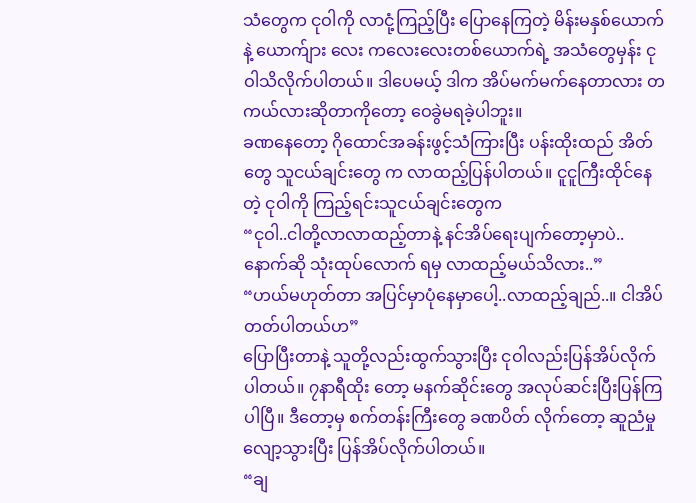သံတွေက ငုဝါကို လာငုံ့ကြည့်ပြီး ပြောနေကြတဲ့ မိန်းမနှစ်ယောက်နဲ့ ယောက်ျား လေး ကလေးလေးတစ်ယောက်ရဲ့ အသံတွေမှန်း ငုဝါသိလိုက်ပါတယ်။ ဒါပေမယ့် ဒါက အိပ်မက်မက်နေတာလား တကယ်လားဆိုတာကိုတော့ ဝေခွဲမရခဲ့ပါဘူး။
ခဏနေတော့ ဂိုထောင်အခန်းဖွင့်သံကြားပြီး ပန်းထိုးထည် အိတ်တွေ သူငယ်ချင်းတွေ က လာထည့်ပြန်ပါတယ်။ ငူငူကြီးထိုင်နေတဲ့ ငုဝါကို ကြည့်ရင်းသူငယ်ချင်းတွေက
“ငုဝါ..ငါတို့လာလာထည့်တာနဲ့ နင်အိပ်ရေးပျက်တော့မှာပဲ..နောက်ဆို သုံးထုပ်လောက် ရမှ လာထည့်မယ်သိလား..”
“ဟယ်မဟုတ်တာ အပြင်မှာပုံနေမှာပေါ့..လာထည့်ချည်..။ ငါအိပ်တတ်ပါတယ်ဟ”
ပြောပြီးတာနဲ့ သူတို့လည်းထွက်သွားပြီး ငုဝါလည်းပြန်အိပ်လိုက်ပါတယ်။ ၇နာရီထိုး တော့ မနက်ဆိုင်းတွေ အလုပ်ဆင်းပြီးပြန်ကြပါပြီ။ ဒီတော့မှ စက်တန်းကြီးတွေ ခဏပိတ် လိုက်တော့ ဆူညံမှုလျော့သွားပြီး ပြန်အိပ်လိုက်ပါတယ်။
“ချ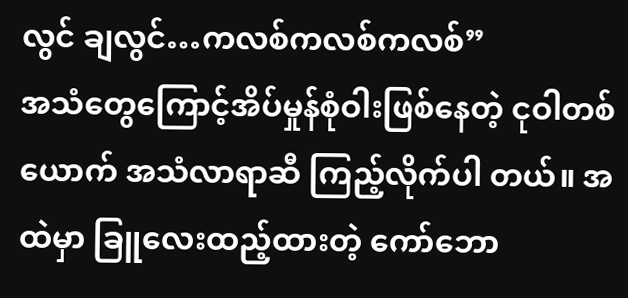လွင် ချလွင်…ကလစ်ကလစ်ကလစ်”
အသံတွေကြောင့်အိပ်မှုန်စုံဝါးဖြစ်နေတဲ့ ငုဝါတစ်ယောက် အသံလာရာဆီ ကြည့်လိုက်ပါ တယ်။ အထဲမှာ ခြူလေးထည့်ထားတဲ့ ကော်ဘော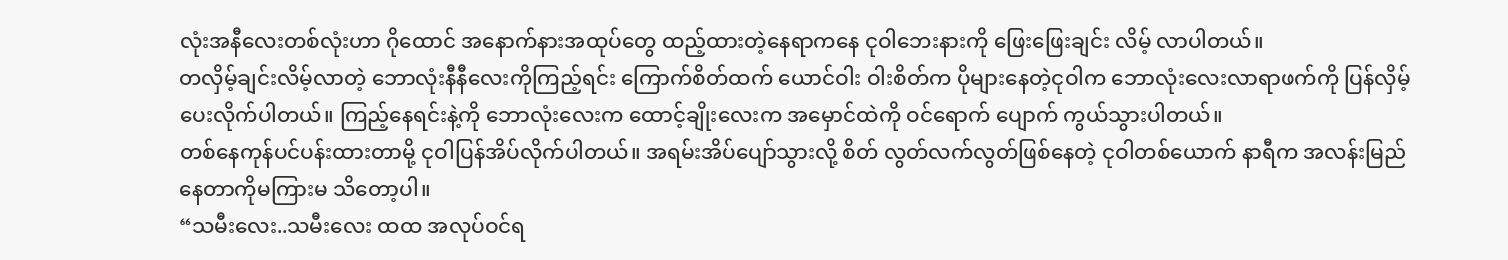လုံးအနီလေးတစ်လုံးဟာ ဂိုထောင် အနောက်နားအထုပ်တွေ ထည့်ထားတဲ့နေရာကနေ ငုဝါဘေးနားကို ဖြေးဖြေးချင်း လိမ့် လာပါတယ်။
တလှိမ့်ချင်းလိမ့်လာတဲ့ ဘောလုံးနီနီလေးကိုကြည့်ရင်း ကြောက်စိတ်ထက် ယောင်ဝါး ဝါးစိတ်က ပိုများနေတဲ့ငုဝါက ဘောလုံးလေးလာရာဖက်ကို ပြန်လှိမ့်ပေးလိုက်ပါတယ်။ ကြည့်နေရင်းနဲ့ကို ဘောလုံးလေးက ထောင့်ချိုးလေးက အမှောင်ထဲကို ဝင်ရောက် ပျောက် ကွယ်သွားပါတယ်။
တစ်နေကုန်ပင်ပန်းထားတာမို့ ငုဝါပြန်အိပ်လိုက်ပါတယ်။ အရမ်းအိပ်ပျော်သွားလို့ စိတ် လွတ်လက်လွတ်ဖြစ်နေတဲ့ ငုဝါတစ်ယောက် နာရီက အလန်းမြည်နေတာကိုမကြားမ သိတော့ပါ။
“သမီးလေး..သမီးလေး ထထ အလုပ်ဝင်ရ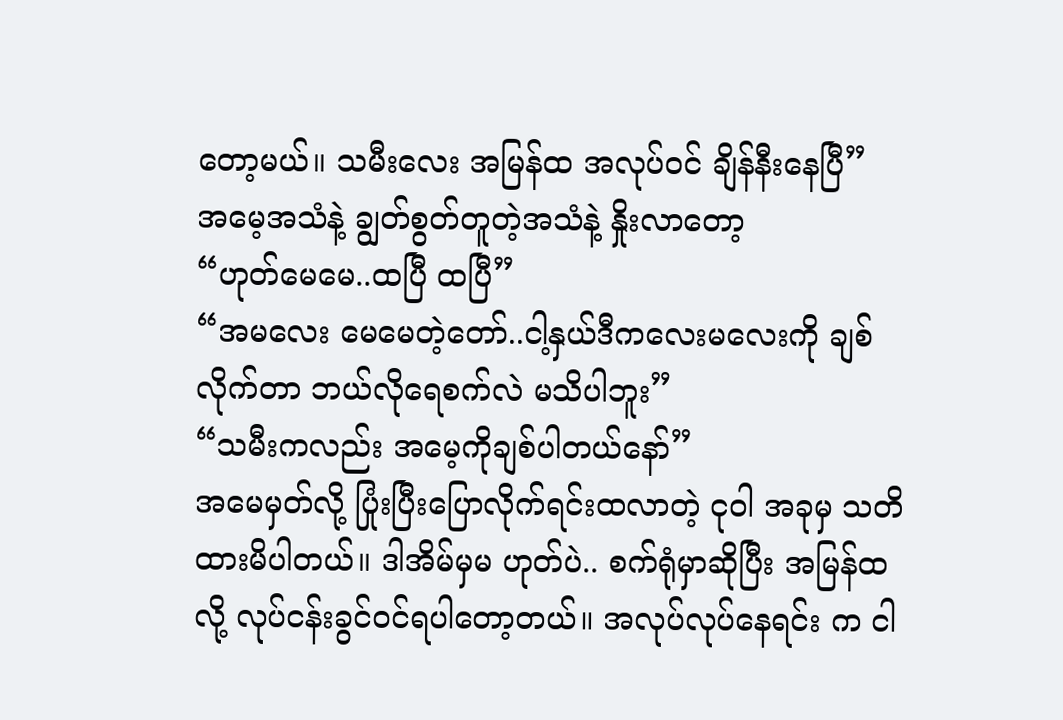တော့မယ်။ သမီးလေး အမြန်ထ အလုပ်ဝင် ချိန်နီးနေပြီ”
အမေ့အသံနဲ့ ချွတ်စွတ်တူတဲ့အသံနဲ့ နှိုးလာတော့
“ဟုတ်မေမေ..ထပြီ ထပြီ”
“အမလေး မေမေတဲ့တော်..ငါ့နှယ်ဒီကလေးမလေးကို ချစ်လိုက်တာ ဘယ်လိုရေစက်လဲ မသိပါဘူး”
“သမီးကလည်း အမေ့ကိုချစ်ပါတယ်နော်”
အမေမှတ်လို့ ပြုံးပြီးပြောလိုက်ရင်းထလာတဲ့ ငုဝါ အခုမှ သတိထားမိပါတယ်။ ဒါအိမ်မှမ ဟုတ်ပဲ.. စက်ရုံမှာဆိုပြီး အမြန်ထလို့ လုပ်ငန်းခွင်ဝင်ရပါတော့တယ်။ အလုပ်လုပ်နေရင်း က ငါ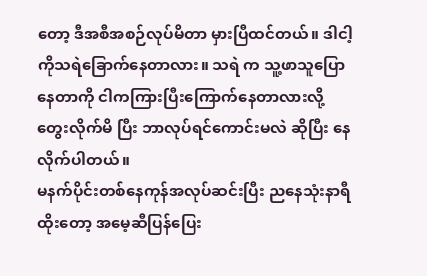တော့ ဒီအစီအစဉ်လုပ်မိတာ မှားပြီထင်တယ်။ ဒါငါ့ကိုသရဲခြောက်နေတာလား။ သရဲ က သူ့ဖာသူပြောနေတာကို ငါကကြားပြီးကြောက်နေတာလားလို့ တွေးလိုက်မိ ပြီး ဘာလုပ်ရင်ကောင်းမလဲ ဆိုပြီး နေလိုက်ပါတယ်။
မနက်ပိုင်းတစ်နေကုန်အလုပ်ဆင်းပြီး ညနေသုံးနာရီထိုးတော့ အမေ့ဆီပြန်ပြေး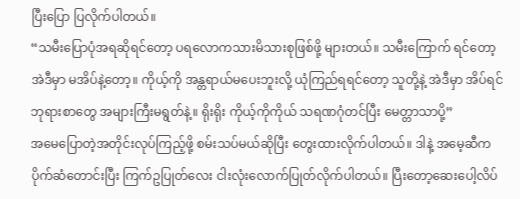ပြီးပြော ပြလိုက်ပါတယ်။
“သမီးပြောပုံအရဆိုရင်တော့ ပရလောကသားမိသားစုဖြစ်ဖို့ များတယ်။ သမီးကြောက် ရင်တော့ အဲဒီမှာ မအိပ်နဲ့တော့။ ကိုယ့်ကို အန္တရာယ်မပေးဘူးလို့ ယုံကြည်ရရင်တော့ သူတို့နဲ့ အဲဒီမှာ အိပ်ရင် ဘုရားစာတွေ အများကြီးမရွတ်နဲ့။ ရိုးရိုး ကိုယ့်ကိုကိုယ် သရဏဂုံတင်ပြီး မေတ္တာသာပို့”
အမေပြောတဲ့အတိုင်းလုပ်ကြည့်ဖို့ စမ်းသပ်မယ်ဆိုပြီး တွေးထားလိုက်ပါတယ်။ ဒါနဲ့ အမေ့ဆီက ပိုက်ဆံတောင်းပြီး ကြက်ဥပြုတ်လေး ငါးလုံးလောက်ပြုတ်လိုက်ပါတယ်။ ပြီးတော့ဆေးပေါ့လိပ်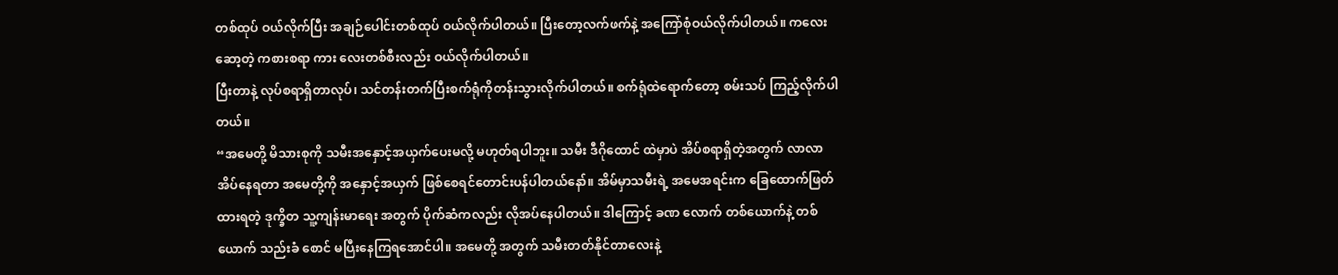တစ်ထုပ် ဝယ်လိုက်ပြီး အချဉ်ပေါင်းတစ်ထုပ် ဝယ်လိုက်ပါတယ်။ ပြီးတော့လက်ဖက်နဲ့ အကြော်စုံဝယ်လိုက်ပါတယ်။ ကလေးဆော့တဲ့ ကစားစရာ ကား လေးတစ်စီးလည်း ဝယ်လိုက်ပါတယ်။
ပြီးတာနဲ့ လုပ်စရာရှိတာလုပ်၊ သင်တန်းတက်ပြီးစက်ရုံကိုတန်းသွားလိုက်ပါတယ်။ စက်ရုံထဲရောက်တော့ စမ်းသပ် ကြည့်လိုက်ပါတယ်။
“အမေတို့ မိသားစုကို သမီးအနှောင့်အယှက်ပေးမလို့ မဟုတ်ရပါဘူး။ သမီး ဒီဂိုထောင် ထဲမှာပဲ အိပ်စရာရှိတဲ့အတွက် လာလာ အိပ်နေရတာ အမေတို့ကို အနှောင့်အယှက် ဖြစ်စေရင်တောင်းပန်ပါတယ်နော်။ အိမ်မှာသမီးရဲ့ အမေအရင်းက ခြေထောက်ဖြတ် ထားရတဲ့ ဒုက္ခိတ သူ့ကျန်းမာရေး အတွက် ပိုက်ဆံကလည်း လိုအပ်နေပါတယ်။ ဒါကြောင့် ခဏ လောက် တစ်ယောက်နဲ့ တစ်ယောက် သည်းခံ စောင် မပြီးနေကြရအောင်ပါ။ အမေတို့ အတွက် သမီးတတ်နိုင်တာလေးနဲ့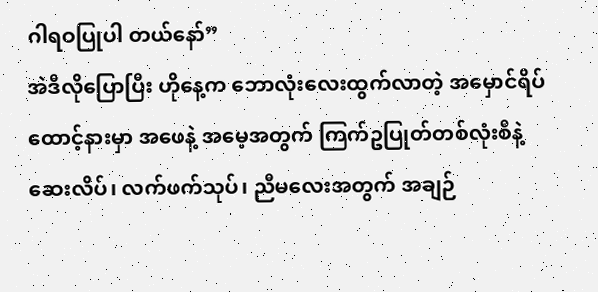ဂါရဝပြုပါ တယ်နော်”
အဲဒီလိုပြောပြီး ဟိုနေ့က ဘောလုံးလေးထွက်လာတဲ့ အမှောင်ရိပ်ထောင့်နားမှာ အဖေနဲ့ အမေ့အတွက် ကြက်ဥပြုတ်တစ်လုံးစီနဲ့ ဆေးလိပ်၊ လက်ဖက်သုပ်၊ ညီမလေးအတွက် အချဉ်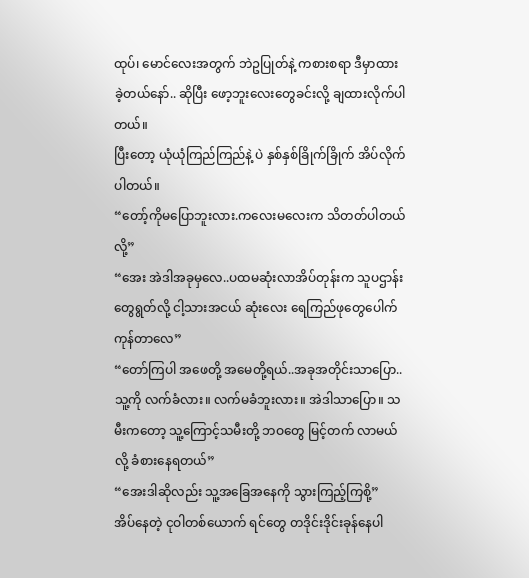ထုပ်၊ မောင်လေးအတွက် ဘဲဥပြုတ်နဲ့ ကစားစရာ ဒီမှာထားခဲ့တယ်နော်.. ဆိုပြီး ဖော့ဘူးလေးတွေခင်းလို့ ချထားလိုက်ပါတယ်။
ပြီးတော့ ယုံယုံကြည်ကြည်နဲ့ ပဲ နှစ်နှစ်ခြိုက်ခြိုက် အိပ်လိုက်ပါတယ်။
“တော့်ကိုမပြောဘူးလား.ကလေးမလေးက သိတတ်ပါတယ်လို့”
“အေး အဲဒါအခုမှလေ..ပထမဆုံးလာအိပ်တုန်းက သူပဌာန်းတွေရွတ်လို့ ငါ့သားအငယ် ဆုံးလေး ရေကြည်ဖုတွေပေါက်ကုန်တာလေ”
“တော်ကြပါ အဖေတို့ အမေတို့ရယ်..အခုအတိုင်းသာပြော..သူ့ကို လက်ခံလား။ လက်မခံဘူးလား။ အဲဒါသာပြော။ သမီးကတော့ သူ့ကြောင့်သမီးတို့ ဘဝတွေ မြင့်တက် လာမယ်လို့ ခံစားနေရတယ်”
“အေးဒါဆိုလည်း သူ့အခြေအနေကို သွားကြည့်ကြစို့”
အိပ်နေတဲ့ ငုဝါတစ်ယောက် ရင်တွေ တဒိုင်းဒိုင်းခုန်နေပါ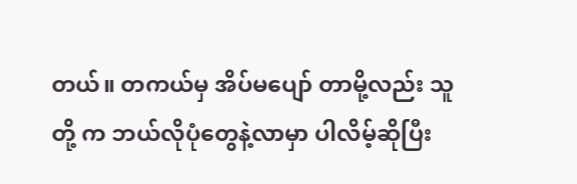တယ်။ တကယ်မှ အိပ်မပျော် တာမို့လည်း သူတို့ က ဘယ်လိုပုံတွေနဲ့လာမှာ ပါလိမ့်ဆိုပြီး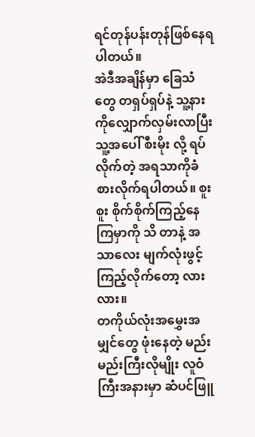ရင်တုန်ပန်းတုန်ဖြစ်နေရ ပါတယ်။
အဲဒီအချိန်မှာ ခြေသံတွေ တရှပ်ရှပ်နဲ့ သူ့နားကိုလျှောက်လှမ်းလာပြီး သူ့အပေါ် စီးမိုး လို့ ရပ်လိုက်တဲ့ အရသာကိုခံစားလိုက်ရပါတယ်။ စူးစူး စိုက်စိုက်ကြည့်နေကြမှာကို သိ တာနဲ့ အသာလေး မျက်လုံးဖွင့်ကြည့်လိုက်တော့ လားလား။
တကိုယ်လုံးအမွှေးအမျှင်တွေ ဖုံးနေတဲ့ မည်းမည်းကြီးလိုမျိုး လူဝံကြီးအနားမှာ ဆံပင်ဖြူ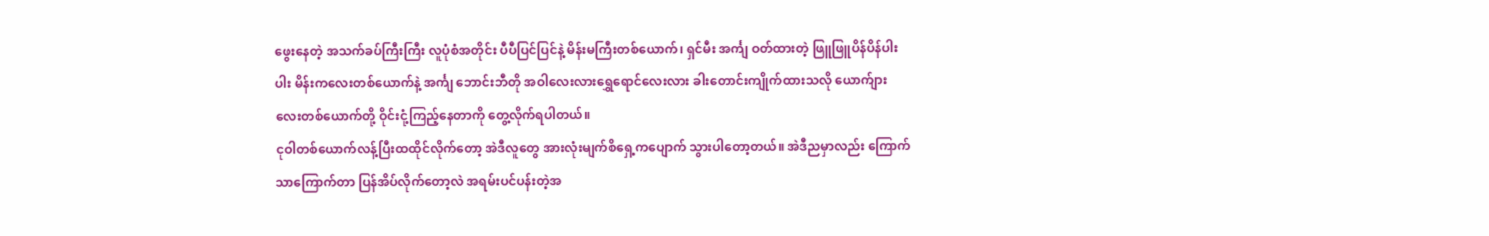ဖွေးနေတဲ့ အသက်ခပ်ကြီးကြီး လူပုံစံအတိုင်း ပီပီပြင်ပြင်နဲ့ မိန်းမကြီးတစ်ယောက်၊ ရှင်မီး အင်္ကျ ဝတ်ထားတဲ့ ဖြူဖြူပိန်ပိန်ပါးပါး မိန်းကလေးတစ်ယောက်နဲ့ အင်္ကျ ဘောင်းဘီတို အဝါလေးလားရွှေရောင်လေးလား ခါးတောင်းကျိုက်ထားသလို ယောက်ျား လေးတစ်ယောက်တို့ ဝိုင်းငုံ့ကြည့်နေတာကို တွေ့လိုက်ရပါတယ်။
ငုဝါတစ်ယောက်လန့်ပြီးထထိုင်လိုက်တော့ အဲဒီလူတွေ အားလုံးမျက်စိရှေ့ကပျောက် သွားပါတော့တယ်။ အဲဒီညမှာလည်း ကြောက်သာကြောက်တာ ပြန်အိပ်လိုက်တော့လဲ အရမ်းပင်ပန်းတဲ့အ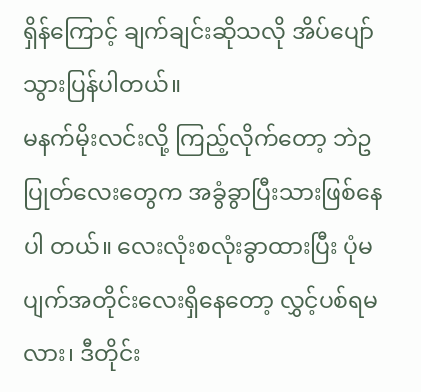ရှိန်ကြောင့် ချက်ချင်းဆိုသလို အိပ်ပျော်သွားပြန်ပါတယ်။
မနက်မိုးလင်းလို့ ကြည့်လိုက်တော့ ဘဲဥပြုတ်လေးတွေက အခွံခွာပြီးသားဖြစ်နေပါ တယ်။ လေးလုံးစလုံးခွာထားပြီး ပုံမပျက်အတိုင်းလေးရှိနေတော့ လွှင့်ပစ်ရမလား၊ ဒီတိုင်း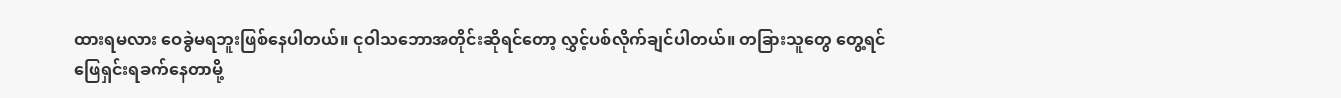ထားရမလား ဝေခွဲမရဘူးဖြစ်နေပါတယ်။ ငုဝါသဘောအတိုင်းဆိုရင်တော့ လွှင့်ပစ်လိုက်ချင်ပါတယ်။ တခြားသူတွေ တွေ့ရင် ဖြေရှင်းရခက်နေတာမို့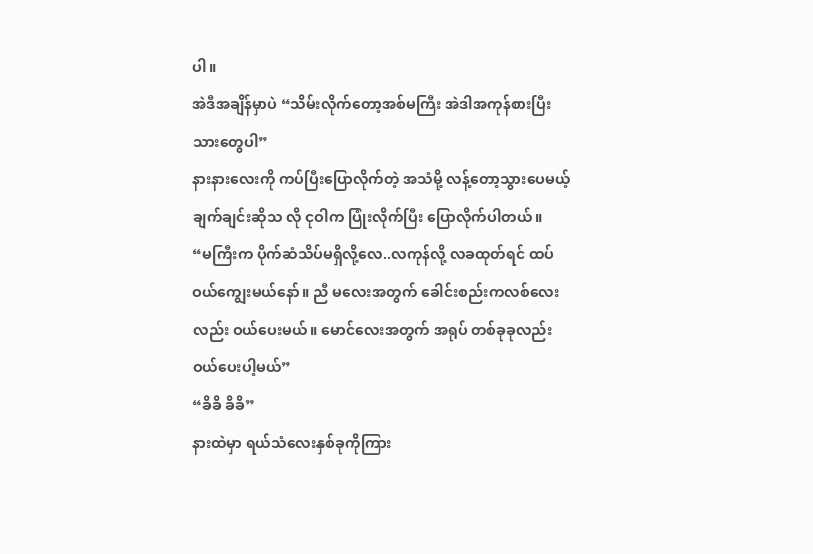ပါ။
အဲဒီအချိန်မှာပဲ “သိမ်းလိုက်တော့အစ်မကြီး အဲဒါအကုန်စားပြီးသားတွေပါ”
နားနားလေးကို ကပ်ပြီးပြောလိုက်တဲ့ အသံမို့ လန့်တော့သွားပေမယ့် ချက်ချင်းဆိုသ လို ငုဝါက ပြုံးလိုက်ပြီး ပြောလိုက်ပါတယ်။
“မကြီးက ပိုက်ဆံသိပ်မရှိလို့လေ..လကုန်လို့ လခထုတ်ရင် ထပ်ဝယ်ကျွေးမယ်နော်။ ညီ မလေးအတွက် ခေါင်းစည်းကလစ်လေးလည်း ဝယ်ပေးမယ်။ မောင်လေးအတွက် အရုပ် တစ်ခုခုလည်းဝယ်ပေးပါ့မယ်”
“ခိခိ ခိခိ”
နားထဲမှာ ရယ်သံလေးနှစ်ခုကိုကြား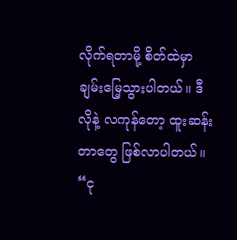လိုက်ရတာမို့ စိတ်ထဲမှာ ချမ်းမြေ့သွားပါတယ်။ ဒီလိုနဲ့ လကုန်တော့ ထူးဆန်းတာတွေ ဖြစ်လာပါတယ်။
“ငု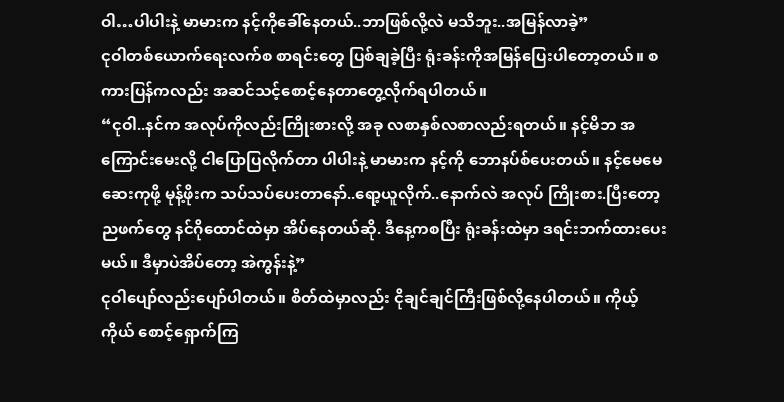ဝါ…ပါပါးနဲ့ မာမားက နင့်ကိုခေါ်နေတယ်..ဘာဖြစ်လို့လဲ မသိဘူး..အမြန်လာခဲ့”
ငုဝါတစ်ယောက်ရေးလက်စ စာရင်းတွေ ပြစ်ချခဲ့ပြီး ရုံးခန်းကိုအမြန်ပြေးပါတော့တယ်။ စကားပြန်ကလည်း အဆင်သင့်စောင့်နေတာတွေ့လိုက်ရပါတယ်။
“ငုဝါ..နင်က အလုပ်ကိုလည်းကြိုးစားလို့ အခု လစာနှစ်လစာလည်းရတယ်။ နင့်မိဘ အကြောင်းမေးလို့ ငါပြောပြလိုက်တာ ပါပါးနဲ့ မာမားက နင့်ကို ဘောနပ်စ်ပေးတယ်။ နင့်မေမေဆေးကုဖို့ မုန့်ဖိုးက သပ်သပ်ပေးတာနော်..ရော့ယူလိုက်..နောက်လဲ အလုပ် ကြိုးစား.ပြီးတော့ ညဖက်တွေ နင်ဂိုထောင်ထဲမှာ အိပ်နေတယ်ဆို. ဒီနေ့ကစပြီး ရုံးခန်းထဲမှာ ဒရင်းဘက်ထားပေးမယ်။ ဒီမှာပဲအိပ်တော့ အဲကွန်းနဲ့”
ငုဝါပျော်လည်းပျော်ပါတယ်။ စိတ်ထဲမှာလည်း ငိုချင်ချင်ကြီးဖြစ်လို့နေပါတယ်။ ကိုယ့် ကိုယ် စောင့်ရှောက်ကြ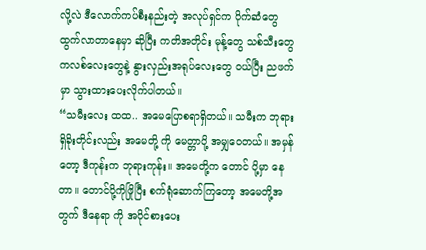လို့လဲ ဒီလောက်ကပ်စီးနည်းတဲ့ အလုပ်ရှင်က ပိုက်ဆံတွေ ထွက်လာတာနေမှာ ဆိုပြီး ကတိအတိုင်း မုန့်တွေ သစ်သီးတွေ ကလစ်လေးတွေနဲ့ နွားလှည်းအရုပ်လေးတွေ ဝယ်ပြီး ညဖက်မှာ သွားထားပေးလိုက်ပါတယ်။
“သမီးလေး ထထ.. အမေပြောစရာရှိတယ်။ သမီးက ဘုရားရှိခိုးတိုင်းလည်း အမေတို့ ကို မေတ္တာပို့ အမျှဝေတယ်။ အမှန်တော့ ဒီကုန်းက ဘုရားကုန်း။ အမေတို့က တောင် ပို့မှာ နေတာ။ တောင်ပို့ကိုဖြိုပြီး စက်ရုံဆောက်ကြတော့ အမေတို့အတွက် ဒီနေရာ ကို အပိုင်စားပေး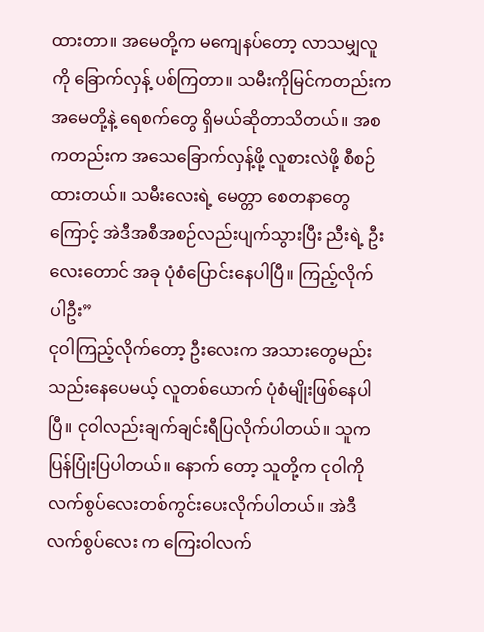ထားတာ။ အမေတို့က မကျေနပ်တော့ လာသမျှလူကို ခြောက်လှန့် ပစ်ကြတာ။ သမီးကိုမြင်ကတည်းက အမေတို့နဲ့ ရေစက်တွေ ရှိမယ်ဆိုတာသိတယ်။ အစကတည်းက အသေခြောက်လှန့်ဖို့ လူစားလဲဖို့ စီစဉ်ထားတယ်။ သမီးလေးရဲ့ မေတ္တာ စေတနာတွေကြောင့် အဲဒီအစီအစဉ်လည်းပျက်သွားပြီး ညီးရဲ့ ဦးလေးတောင် အခု ပုံစံပြောင်းနေပါပြီ။ ကြည့်လိုက် ပါဦး”
ငုဝါကြည့်လိုက်တော့ ဦးလေးက အသားတွေမည်းသည်းနေပေမယ့် လူတစ်ယောက် ပုံစံမျိုးဖြစ်နေပါပြီ။ ငုဝါလည်းချက်ချင်းရီပြလိုက်ပါတယ်။ သူကပြန်ပြုံးပြပါတယ်။ နောက် တော့ သူတို့က ငုဝါကို လက်စွပ်လေးတစ်ကွင်းပေးလိုက်ပါတယ်။ အဲဒီလက်စွပ်လေး က ကြေးဝါလက်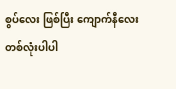စွပ်လေး ဖြစ်ပြီး ကျောက်နီလေးတစ်လုံးပါပါ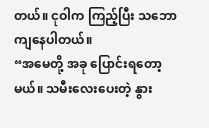တယ်။ ငုဝါက ကြည့်ပြီး သဘောကျနေပါတယ်။
“အမေတို့ အခု ပြောင်းရတော့မယ်။ သမီးလေးပေးတဲ့ နွား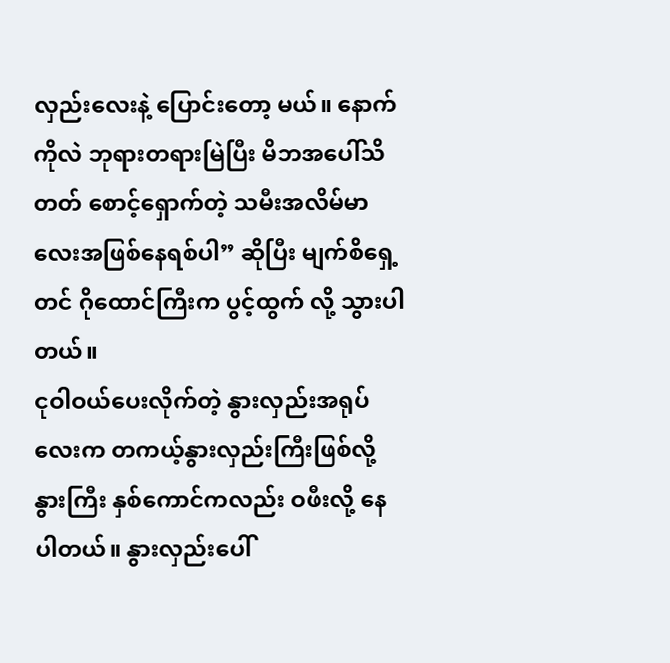လှည်းလေးနဲ့ ပြောင်းတော့ မယ်။ နောက်ကိုလဲ ဘုရားတရားမြဲပြီး မိဘအပေါ်သိတတ် စောင့်ရှောက်တဲ့ သမီးအလိမ်မာလေးအဖြစ်နေရစ်ပါ” ဆိုပြီး မျက်စိရှေ့တင် ဂိုထောင်ကြီးက ပွင့်ထွက် လို့ သွားပါတယ်။
ငုဝါဝယ်ပေးလိုက်တဲ့ နွားလှည်းအရုပ်လေးက တကယ့်နွားလှည်းကြီးဖြစ်လို့ နွားကြီး နှစ်ကောင်ကလည်း ဝဖီးလို့ နေပါတယ်။ နွားလှည်းပေါ်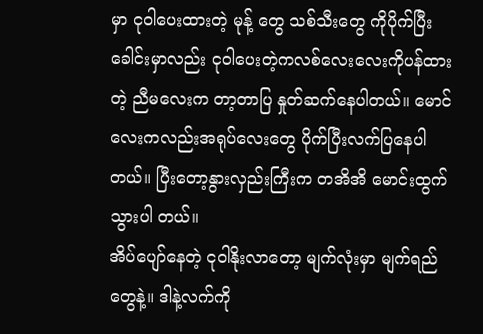မှာ ငုဝါပေးထားတဲ့ မုန့် တွေ သစ်သီးတွေ ကိုပိုက်ပြီး ခေါင်းမှာလည်း ငုဝါပေးတဲ့ကလစ်လေးလေးကိုပန်ထားတဲ့ ညီမလေးက တာ့တာပြ နှုတ်ဆက်နေပါတယ်။ မောင်လေးကလည်းအရုပ်လေးတွေ ပိုက်ပြီးလက်ပြနေပါတယ်။ ပြီးတော့နွားလှည်းကြီးက တအိအိ မောင်းထွက်သွားပါ တယ်။
အိပ်ပျော်နေတဲ့ ငုဝါနိုးလာတော့ မျက်လုံးမှာ မျက်ရည်တွေနဲ့။ ဒါနဲ့လက်ကို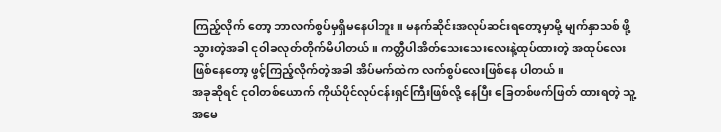ကြည့်လိုက် တော့ ဘာလက်စွပ်မှရှိမနေပါဘူး။ မနက်ဆိုင်းအလုပ်ဆင်းရတော့မှာမို့ မျက်နှာသစ် ဖို့ သွားတဲ့အခါ ငုဝါခလုတ်တိုက်မိပါတယ်။ ကတ္တီပါအိတ်သေးသေးလေးနဲ့ထုပ်ထားတဲ့ အထုပ်လေးဖြစ်နေတော့ ဖွင့်ကြည့်လိုက်တဲ့အခါ အိပ်မက်ထဲက လက်စွပ်လေးဖြစ်နေ ပါတယ်။
အခုဆိုရင် ငုဝါတစ်ယောက် ကိုယ်ပိုင်လုပ်ငန်းရှင်ကြီးဖြစ်လို့ နေပြီး ခြေတစ်ဖက်ဖြတ် ထားရတဲ့ သူ့အမေ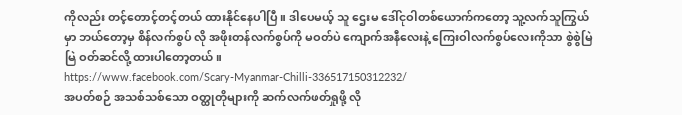ကိုလည်း တင့်တောင့်တင့်တယ် ထားနိုင်နေပါပြီ။ ဒါပေမယ့် သူ ဌေးမ ဒေါ်ငုဝါတစ်ယောက်ကတော့ သူ့လက်သူကြွယ်မှာ ဘယ်တော့မှ စိန်လက်စွပ် လို အဖိုးတန်လက်စွပ်ကို မဝတ်ပဲ ကျောက်အနီလေးနဲ့ ကြေးဝါလက်စွပ်လေးကိုသာ စွဲစွဲမြဲမြဲ ဝတ်ဆင်လို့ ထားပါတော့တယ်။
https://www.facebook.com/Scary-Myanmar-Chilli-336517150312232/
အပတ်စဉ် အသစ်သစ်သော ဝတ္ထုတိုများကို ဆက်လက်ဖတ်ရှုဖို့ လို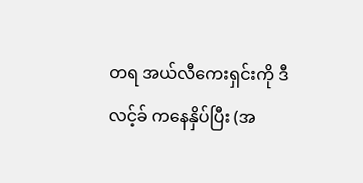တရ အယ်လီကေးရှင်းကို ဒီလင့်ခ် ကနေနှိပ်ပြီး (အ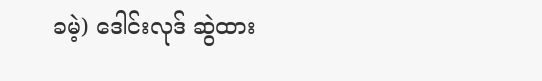ခမဲ့) ဒေါင်းလုဒ် ဆွဲထား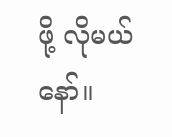ဖို့ လိုမယ်နော်။